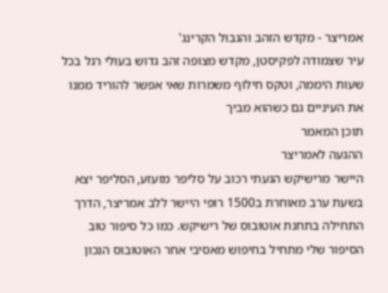אמריצר - מקדש הזהב והגבול הקרינג'
עיר שצמודה לפקיסטן, מקדש מצופה זהב גדוש בעולי רגל בכל שעות היממה, וטקס חילוף משמרות שאי אפשר להוריד ממנו את העיניים גם כשהוא מביך
תוכן המאמר
ההגעה לאמריצר
היישר מרישיקש הגעתי רכוב על סליפר מזעזע, הסליפר יצא בשעת ערב מאוחרת ב1500 רופי היישר ללב אמריצר, הדרך התחילה בתחנת אוטובוס של רישיקש. כמו כל סיפור טוב הסיפור שלי מתחיל בחיפוש מאסיבי אחר האוטובוס הנכון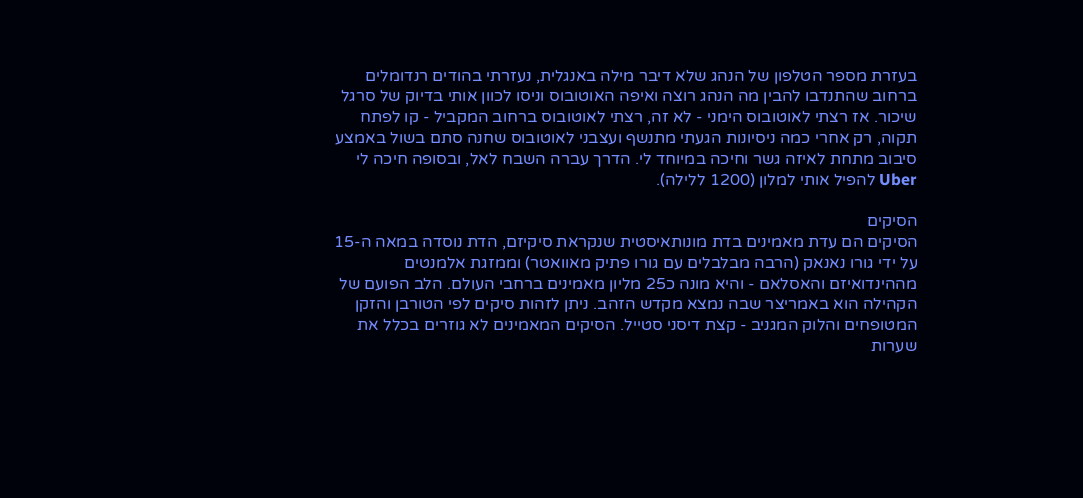בעזרת מספר הטלפון של הנהג שלא דיבר מילה באנגלית, נעזרתי בהודים רנדומלים ברחוב שהתנדבו להבין מה הנהג רוצה ואיפה האוטובוס וניסו לכוון אותי בדיוק של סרגל שיכור. אז רצתי לאוטובוס הימני - לא זה, רצתי לאוטובוס ברחוב המקביל - קו לפתח תקוה, רק אחרי כמה ניסיונות הגעתי מתנשף ועצבני לאוטובוס שחנה סתם בשול באמצע סיבוב מתחת לאיזה גשר וחיכה במיוחד לי. הדרך עברה השבח לאל, ובסופה חיכה לי Uber להפיל אותי למלון (1200 ללילה).

הסיקים
הסיקים הם עדת מאמינים בדת מונותאיסטית שנקראת סיקיזם, הדת נוסדה במאה ה-15 על ידי גורו נאנאק (הרבה מבלבלים עם גורו פתיק מאוואטר) וממזגת אלמנטים מההינדואיזם והאסלאם - והיא מונה כ25 מליון מאמינים ברחבי העולם. הלב הפועם של הקהילה הוא באמריצר שבה נמצא מקדש הזהב. ניתן לזהות סיקים לפי הטורבן והזקן המטופחים והלוק המגניב - קצת דיסני סטייל. הסיקים המאמינים לא גוזרים בכלל את שערות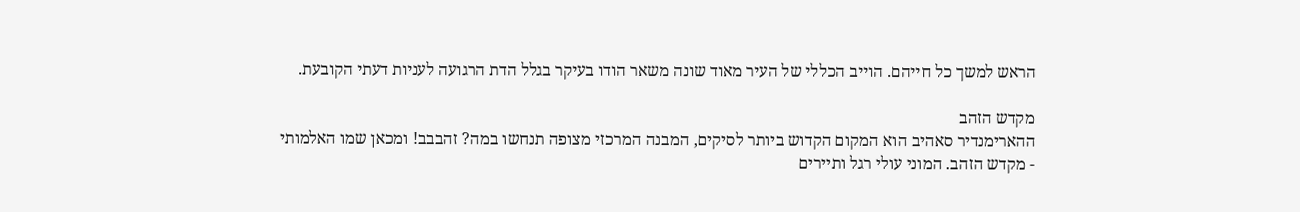הראש למשך כל חייהם. הוייב הכללי של העיר מאוד שונה משאר הודו בעיקר בגלל הדת הרגועה לעניות דעתי הקובעת.

מקדש הזהב
ההארימנדיר סאהיב הוא המקום הקדוש ביותר לסיקים, המבנה המרכזי מצופה תנחשו במה? זהבבב! ומכאן שמו האלמותי - מקדש הזהב. המוני עולי רגל ותיירים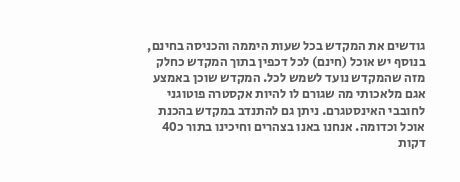גודשים את המקדש בכל שעות היממה והכניסה בחינם, בנוסף יש אוכל (חינם) לכל דכפין בתוך המקדש כחלק מזה שהמקדש נועד לשמש לכל. המקדש שוכן באמצע אגם מלאכותי מה שגורם לו להיות אקסטרה פוטוגני לחובבי האינסטגרם. ניתן גם להתנדב במקדש בהכנת אוכל וכדומה. אנחנו באנו בצהרים וחיכינו בתור כ40 דקות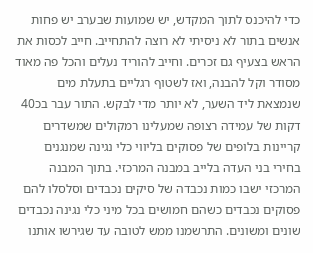כדי להיכנס לתוך המקדש, יש שמועות שבערב יש פחות אנשים בתור לא ניסיתי לא רוצה להתחייב. חייב לכסות את הראש בצעיף גם זכרים. וחייב להוריד נעלים והכל פה מאוד מסודר וקל להבנה, ואז לשטוף רגליים בתעלת מים שנמצאת ליד השער, לא יותר מדי לבקש. התור עבר בכ40 דקות של עמידה רצופה שמעלינו רמקולים שמשדרים קריינות בלופים של פסוקים בליווי כלי נגינה שמנגנים בחירי בני העדה בלייב במבנה המרכזי. בתוך המבנה המרכזי ישבו כמות נכבדה של סיקים נכבדים וסלסלו להם פסוקים נכבדים כשהם חמושים בכל מיני כלי נגינה נכבדים שונים ומשונים. התרשמנו ממש לטובה עד שגירשו אותנו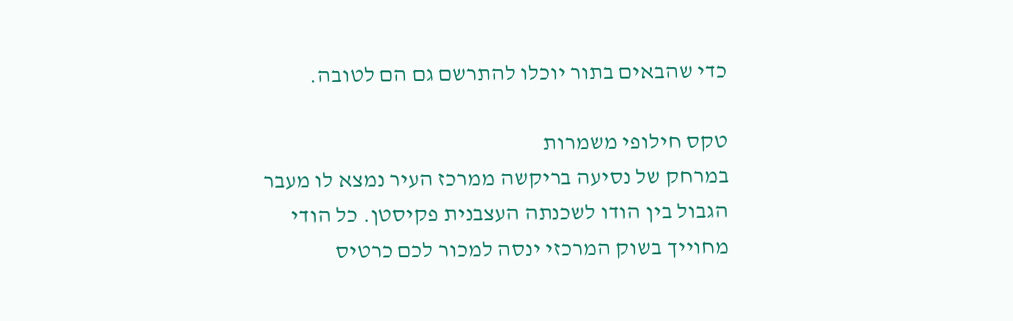כדי שהבאים בתור יוכלו להתרשם גם הם לטובה.

טקס חילופי משמרות
במרחק של נסיעה בריקשה ממרכז העיר נמצא לו מעבר הגבול בין הודו לשכנתה העצבנית פקיסטן. כל הודי מחוייך בשוק המרכזי ינסה למכור לכם כרטיס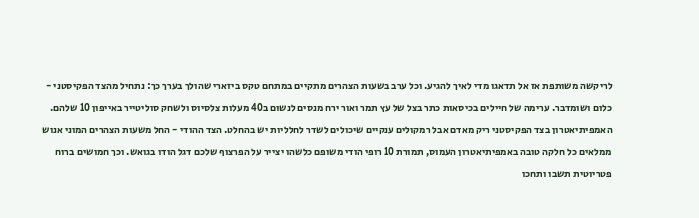לריקשה משותפת אז אל תדאגו מדי לאיך להגיע. וכל ערב בשעות הצהרים מתקיים במתחם טקס ביזארי שהולך בערך כך: נתחיל מהצד הפקיסטני - כלום ושומדבר. ערימה של חיילים בכיסאות כתר בצל של עץ תמר ואור ירח מנסים לנשום ב40 מעלות צלסיוס ולשחק סוליטייר באייפון 10 שלהם. האמפיתיאטרון בצד הפקיסטני ריק מאדם אבל רמקולים ענקיים שיכולים לשדר לחלליות יש בהחלט. הצד ההודי - החל משעות הצהרים המוני אנוש ממלאים כל חלקה טובה באמפיתיאטרון העמוס, תמורת 10 רופי הודי משופם כלשהו יצייר על הפרצוף שלכם דגל הודו בגואש. וכך חמושים ברוח פטריוטית תשבו ותחכו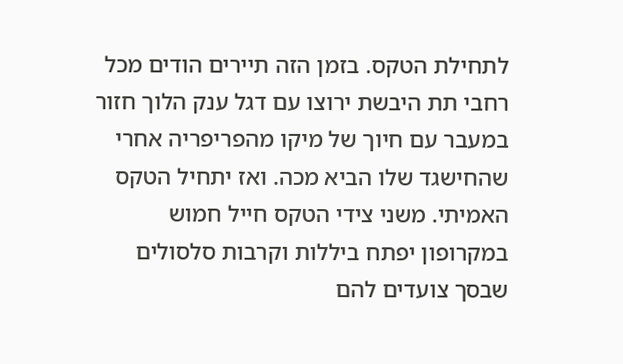לתחילת הטקס. בזמן הזה תיירים הודים מכל רחבי תת היבשת ירוצו עם דגל ענק הלוך חזור במעבר עם חיוך של מיקו מהפריפריה אחרי שהחישגד שלו הביא מכה. ואז יתחיל הטקס האמיתי. משני צידי הטקס חייל חמוש במקרופון יפתח ביללות וקרבות סלסולים שבסך צועדים להם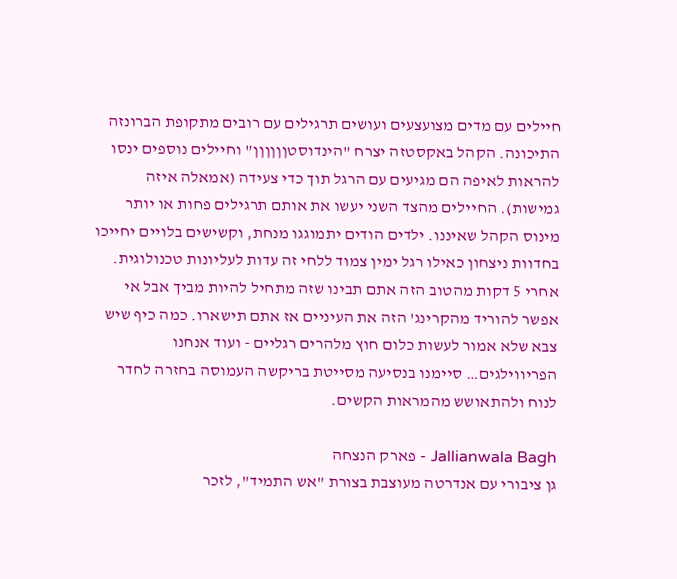חיילים עם מדים מצועצעים ועושים תרגילים עם רובים מתקופת הברונזה התיכונה. הקהל באקסטזה יצרח "הינדוסטןןןןןן" וחיילים נוספים ינסו להראות לאיפה הם מגיעים עם הרגל תוך כדי צעידה (אמאלה איזה גמישות). החיילים מהצד השני יעשו את אותם תרגילים פחות או יותר מינוס הקהל שאיננו. ילדים הודים יתמוגגו מנחת, וקשישים בלויים יחייכו בחדוות ניצחון כאילו רגל ימין צמוד ללחי זה עדות לעליונות טכנולוגית. אחרי 5 דקות מהטוב הזה אתם תבינו שזה מתחיל להיות מביך אבל אי אפשר להוריד מהקרינג' הזה את העיניים אז אתם תישארו. כמה כיף שיש צבא שלא אמור לעשות כלום חוץ מלהרים רגליים - ועוד אנחנו הפריווילגים… סיימנו בנסיעה מסייטת בריקשה העמוסה בחזרה לחדר לנוח ולהתאושש מהמראות הקשים.

Jallianwala Bagh - פארק הנצחה
גן ציבורי עם אנדרטה מעוצבת בצורת "אש התמיד", לזכר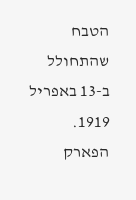הטבח שהתחולל ב-13 באפריל 1919. הפארק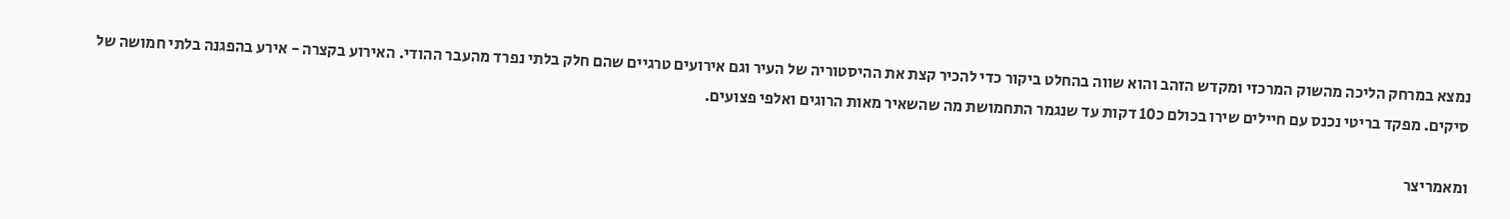נמצא במרחק הליכה מהשוק המרכזי ומקדש הזהב והוא שווה בהחלט ביקור כדי להכיר קצת את ההיסטוריה של העיר וגם אירועים טרגיים שהם חלק בלתי נפרד מהעבר ההודי. האירוע בקצרה - אירע בהפגנה בלתי חמושה של סיקים. מפקד בריטי נכנס עם חיילים שירו בכולם כ10 דקות עד שנגמר התחמושת מה שהשאיר מאות הרוגים ואלפי פצועים.

ומאמריצר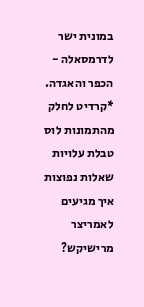במונית ישר לדרמסאלה - הכפר והאגדה.
*קרדיט לחלק מהתמונות לוס
טבלת עלויות
שאלות נפוצות
איך מגיעים לאמריצר מרישיקש?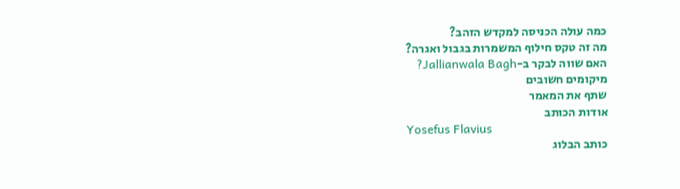כמה עולה הכניסה למקדש הזהב?
מה זה טקס חילוף המשמרות בגבול ואגרה?
האם שווה לבקר ב-Jallianwala Bagh?
מיקומים חשובים
שתף את המאמר
אודות הכותב
Yosefus Flavius
כותב הבלוג